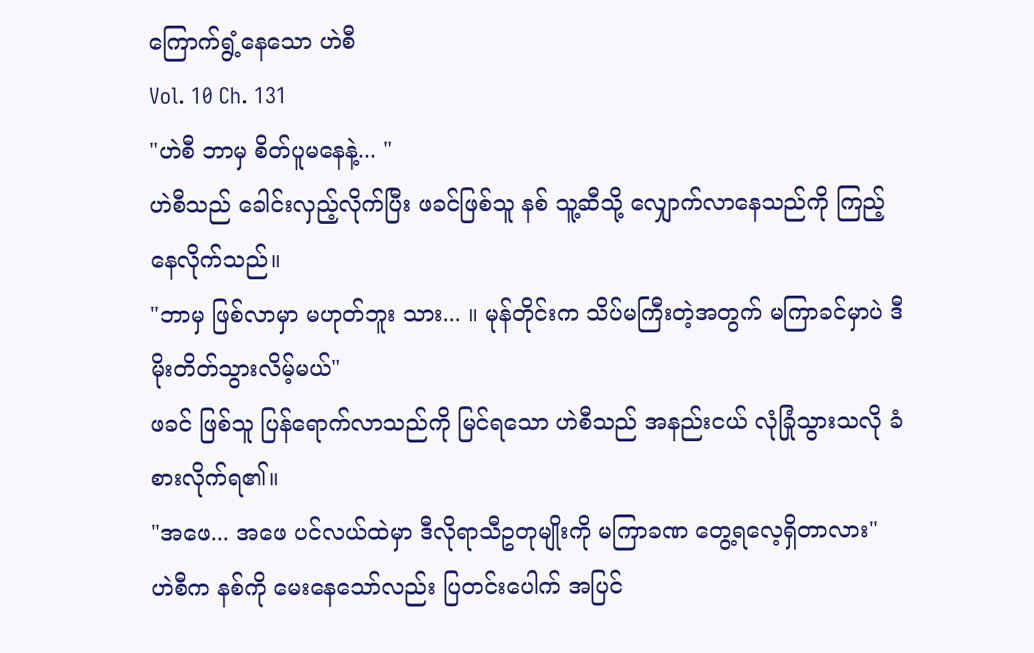ကြောက်ရွံ့နေသော ဟဲစီ
Vol. 10 Ch. 131
"ဟဲစီ ဘာမှ စိတ်ပူမနေနဲ့... "
ဟဲစီသည် ခေါင်းလှည့်လိုက်ပြီး ဖခင်ဖြစ်သူ နစ် သူ့ဆီသို့ လျှောက်လာနေသည်ကို ကြည့်နေလိုက်သည်။
"ဘာမှ ဖြစ်လာမှာ မဟုတ်ဘူး သား... ။ မုန်တိုင်းက သိပ်မကြီးတဲ့အတွက် မကြာခင်မှာပဲ ဒီမိုးတိတ်သွားလိမ့်မယ်"
ဖခင် ဖြစ်သူ ပြန်ရောက်လာသည်ကို မြင်ရသော ဟဲစီသည် အနည်းငယ် လုံခြုံသွားသလို ခံစားလိုက်ရ၏။
"အဖေ... အဖေ ပင်လယ်ထဲမှာ ဒီလိုရာသီဥတုမျိုးကို မကြာခဏ တွေ့ရလေ့ရှိတာလား"
ဟဲစီက နစ်ကို မေးနေသော်လည်း ပြတင်းပေါက် အပြင်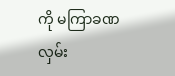ကို မကြာခဏ လှမ်း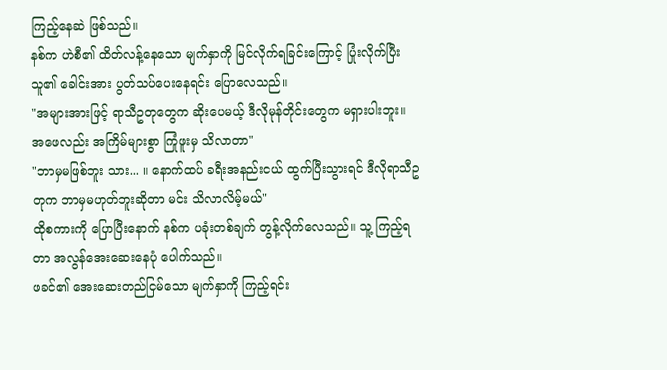ကြည့်နေဆဲ ဖြစ်သည်။
နစ်က ဟဲစီ၏ ထိတ်လန့်နေသော မျက်နှာကို မြင်လိုက်ရခြင်းကြောင့် ပြုံးလိုက်ပြီး သူ၏ ခေါင်းအား ပွတ်သပ်ပေးနေရင်း ပြောလေသည်။
"အများအားဖြင့် ရာသီဥတုတွေက ဆိုးပေမယ့် ဒီလိုမုန်တိုင်းတွေက မရှားပါးဘူး။ အဖေလည်း အကြိမ်များစွာ ကြုံဖူးမှ သိလာတာ"
"ဘာမှမဖြစ်ဘူး သား... ။ နောက်ထပ် ခရီးအနည်းငယ် ထွက်ပြီးသွားရင် ဒီလိုရာသီဥတုက ဘာမှမဟုတ်ဘူးဆိုတာ မင်း သိလာလိမ့်မယ်"
ထိုစကားကို ပြောပြီးနောက် နစ်က ပခုံးတစ်ချက် တွန့်လိုက်လေသည်။ သူ့ ကြည့်ရတာ အလွန်အေးဆေးနေပုံ ပေါက်သည်။
ဖခင်၏ အေးဆေးတည်ငြမ်သော မျက်နှာကို ကြည့်ရင်း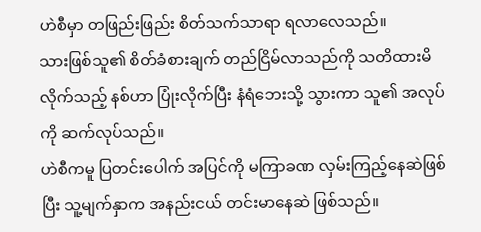ဟဲစီမှာ တဖြည်းဖြည်း စိတ်သက်သာရာ ရလာလေသည်။
သားဖြစ်သူ၏ စိတ်ခံစားချက် တည်ငြိမ်လာသည်ကို သတိထားမိလိုက်သည့် နစ်ဟာ ပြုံးလိုက်ပြီး နံရံဘေးသို့ သွားကာ သူ၏ အလုပ်ကို ဆက်လုပ်သည်။
ဟဲစီကမူ ပြတင်းပေါက် အပြင်ကို မကြာခဏ လှမ်းကြည့်နေဆဲဖြစ်ပြီး သူ့မျက်နှာက အနည်းငယ် တင်းမာနေဆဲ ဖြစ်သည်။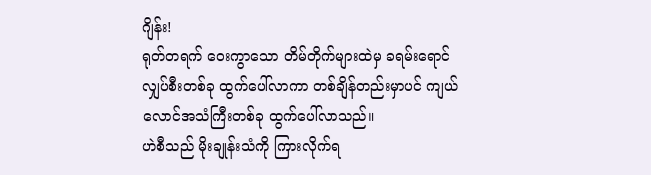ဂျိန်း!
ရုတ်တရက် ဝေးကွာသော တိမ်တိုက်များထဲမှ ခရမ်းရောင်လျှပ်စီးတစ်ခု ထွက်ပေါ်လာကာ တစ်ချိန်တည်းမှာပင် ကျယ်လောင်အသံကြီးတစ်ခု ထွက်ပေါ်လာသည်။
ဟဲစီသည် မိုးချုန်းသံကို ကြားလိုက်ရ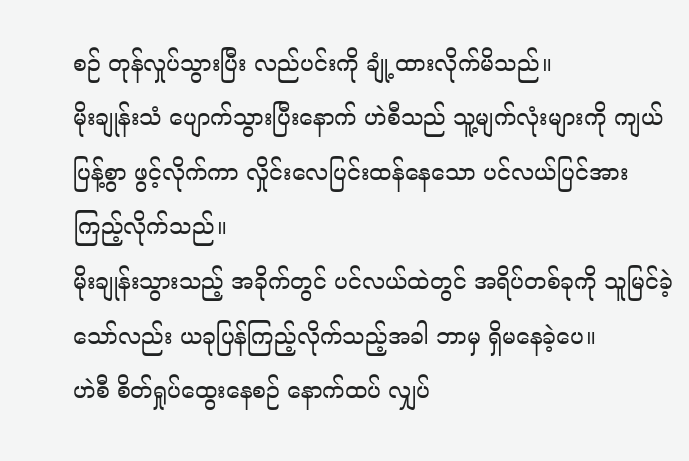စဉ် တုန်လှုပ်သွားပြီး လည်ပင်းကို ချုံ့ထားလိုက်မိသည်။
မိုးချုန်းသံ ပျောက်သွားပြီးနောက် ဟဲစီသည် သူ့မျက်လုံးများကို ကျယ်ပြန့်စွာ ဖွင့်လိုက်ကာ လှိုင်းလေပြင်းထန်နေသော ပင်လယ်ပြင်အား ကြည့်လိုက်သည်။
မိုးချုန်းသွားသည့် အခိုက်တွင် ပင်လယ်ထဲတွင် အရိပ်တစ်ခုကို သူမြင်ခဲ့သော်လည်း ယခုပြန်ကြည့်လိုက်သည့်အခါ ဘာမှ ရှိမနေခဲ့ပေ။
ဟဲစီ စိတ်ရှုပ်ထွေးနေစဉ် နောက်ထပ် လျှပ်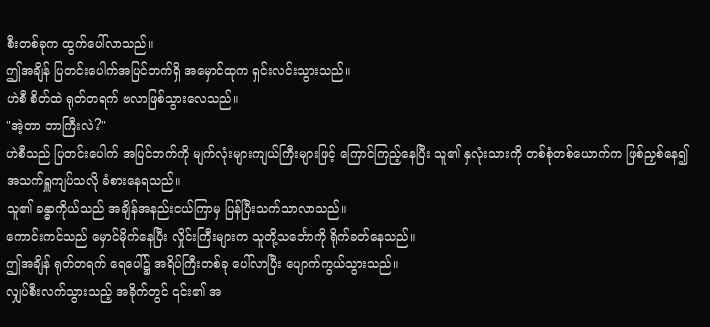စီးတစ်ခုက ထွက်ပေါ်လာသည်။
ဤအချိန် ပြတင်းပေါက်အပြင်ဘက်ရှိ အမှောင်ထုက ရှင်းလင်းသွားသည်။
ဟဲစီ စိတ်ထဲ ရုတ်တရက် ဗလာဖြစ်သွားလေသည်။
"အဲ့တာ ဘာကြီးလဲ?"
ဟဲစီသည် ပြတင်းပေါက် အပြင်ဘက်ကို မျက်လုံးများကျယ်ကြီးများဖြင့် ကြောင်ကြည့်နေပြီး သူ၏ နှလုံးသားကို တစ်စုံတစ်ယောက်က ဖြစ်ညှစ်နေ၍ အသက်ရှူကျပ်သလို ခံစားနေရသည်။
သူ၏ ခန္ဓာကိုယ်သည် အချိန်အနည်းငယ်ကြာမှ ပြန်ပြီးသက်သာလာသည်။
ကောင်းကင်သည် မှောင်မိုက်နေပြီး လှိုင်းကြီးများက သူတို့သင်္ဘောကို ရိုက်ခတ်နေသည်။
ဤအချိန် ရုတ်တရက် ရေပေါ်၌ အရိပ်ကြီးတစ်ခု ပေါ်လာပြီး ပျောက်ကွယ်သွားသည်။
လျှပ်စီးလက်သွားသည့် အခိုက်တွင် ၎င်း၏ အ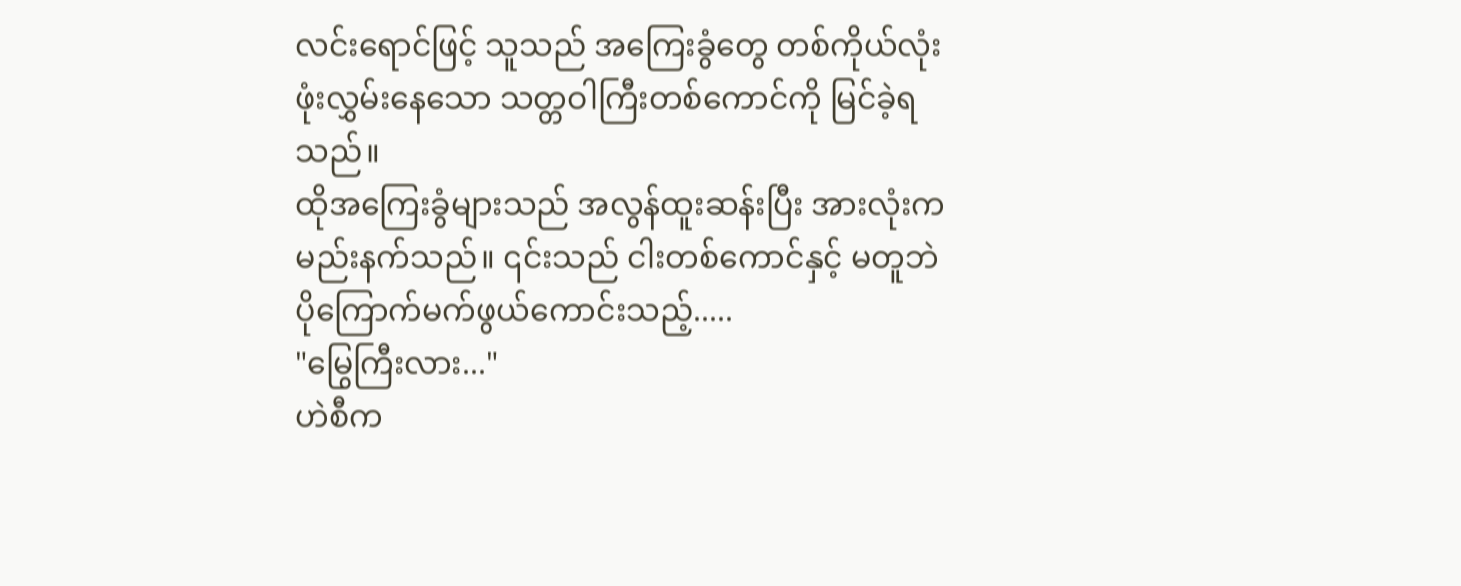လင်းရောင်ဖြင့် သူသည် အကြေးခွံတွေ တစ်ကိုယ်လုံး ဖုံးလွှမ်းနေသော သတ္တဝါကြီးတစ်ကောင်ကို မြင်ခဲ့ရသည်။
ထိုအကြေးခွံများသည် အလွန်ထူးဆန်းပြီး အားလုံးက မည်းနက်သည်။ ၎င်းသည် ငါးတစ်ကောင်နှင့် မတူဘဲ ပိုကြောက်မက်ဖွယ်ကောင်းသည့်.....
"မြွေကြီးလား..."
ဟဲစီက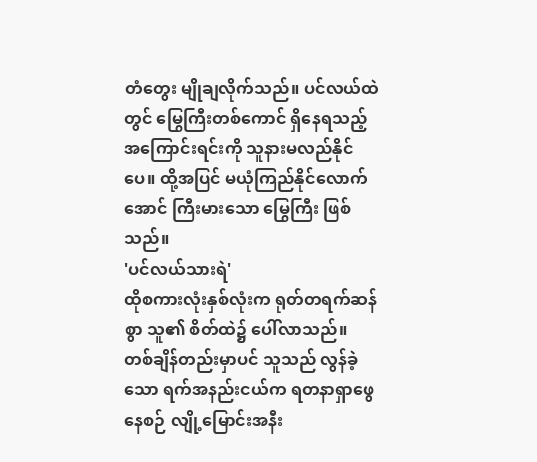တံတွေး မျိုချလိုက်သည်။ ပင်လယ်ထဲတွင် မြွေကြီးတစ်ကောင် ရှိနေရသည့် အကြောင်းရင်းကို သူနားမလည်နိုင်ပေ။ ထို့အပြင် မယုံကြည်နိုင်လောက်အောင် ကြီးမားသော မြွေကြီး ဖြစ်သည်။
'ပင်လယ်သားရဲ'
ထိုစကားလုံးနှစ်လုံးက ရုတ်တရက်ဆန်စွာ သူ၏ စိတ်ထဲ၌ ပေါ်လာသည်။
တစ်ချိန်တည်းမှာပင် သူသည် လွန်ခဲ့သော ရက်အနည်းငယ်က ရတနာရှာဖွေနေစဉ် လျို့မြောင်းအနီး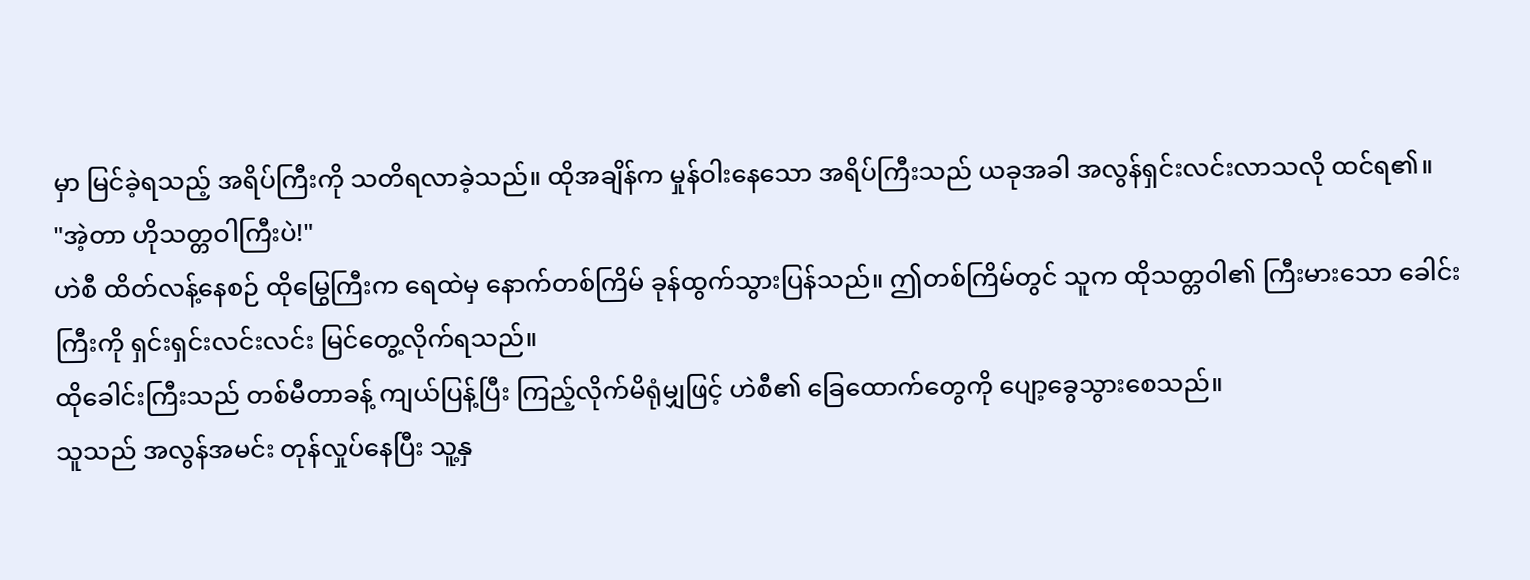မှာ မြင်ခဲ့ရသည့် အရိပ်ကြီးကို သတိရလာခဲ့သည်။ ထိုအချိန်က မှုန်ဝါးနေသော အရိပ်ကြီးသည် ယခုအခါ အလွန်ရှင်းလင်းလာသလို ထင်ရ၏။
"အဲ့တာ ဟိုသတ္တဝါကြီးပဲ!"
ဟဲစီ ထိတ်လန့်နေစဉ် ထိုမြွေကြီးက ရေထဲမှ နောက်တစ်ကြိမ် ခုန်ထွက်သွားပြန်သည်။ ဤတစ်ကြိမ်တွင် သူက ထိုသတ္တဝါ၏ ကြီးမားသော ခေါင်းကြီးကို ရှင်းရှင်းလင်းလင်း မြင်တွေ့လိုက်ရသည်။
ထိုခေါင်းကြီးသည် တစ်မီတာခန့် ကျယ်ပြန့်ပြီး ကြည့်လိုက်မိရုံမျှဖြင့် ဟဲစီ၏ ခြေထောက်တွေကို ပျော့ခွေသွားစေသည်။
သူသည် အလွန်အမင်း တုန်လှုပ်နေပြီး သူ့နှ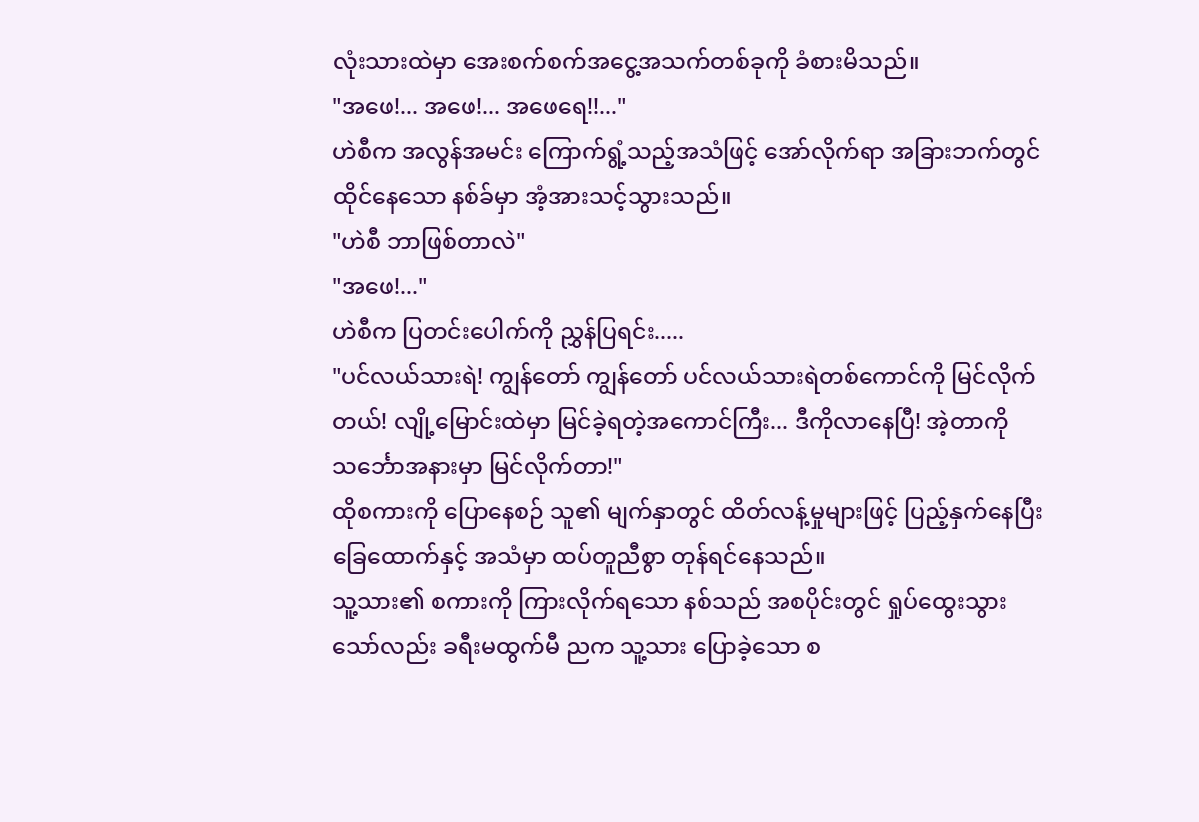လုံးသားထဲမှာ အေးစက်စက်အငွေ့အသက်တစ်ခုကို ခံစားမိသည်။
"အဖေ!... အဖေ!... အဖေရေ!!..."
ဟဲစီက အလွန်အမင်း ကြောက်ရွံ့သည့်အသံဖြင့် အော်လိုက်ရာ အခြားဘက်တွင် ထိုင်နေသော နစ်ခ်မှာ အံ့အားသင့်သွားသည်။
"ဟဲစီ ဘာဖြစ်တာလဲ"
"အဖေ!..."
ဟဲစီက ပြတင်းပေါက်ကို ညွှန်ပြရင်း.....
"ပင်လယ်သားရဲ! ကျွန်တော် ကျွန်တော် ပင်လယ်သားရဲတစ်ကောင်ကို မြင်လိုက်တယ်! လျို့မြောင်းထဲမှာ မြင်ခဲ့ရတဲ့အကောင်ကြီး... ဒီကိုလာနေပြီ! အဲ့တာကို သင်္ဘောအနားမှာ မြင်လိုက်တာ!"
ထိုစကားကို ပြောနေစဉ် သူ၏ မျက်နှာတွင် ထိတ်လန့်မှုများဖြင့် ပြည့်နှက်နေပြီး ခြေထောက်နှင့် အသံမှာ ထပ်တူညီစွာ တုန်ရင်နေသည်။
သူ့သား၏ စကားကို ကြားလိုက်ရသော နစ်သည် အစပိုင်းတွင် ရှုပ်ထွေးသွားသော်လည်း ခရီးမထွက်မီ ညက သူ့သား ပြောခဲ့သော စ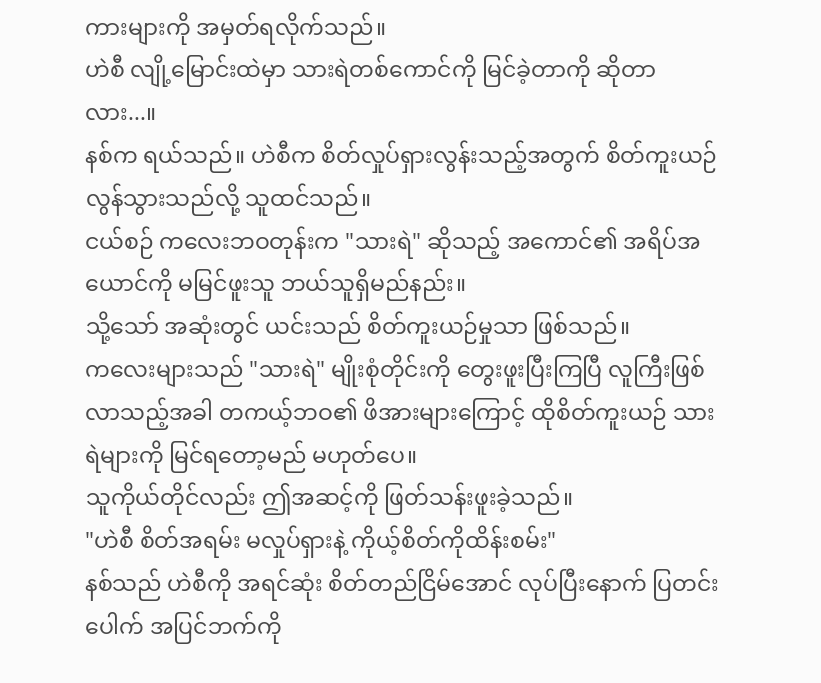ကားများကို အမှတ်ရလိုက်သည်။
ဟဲစီ လျို့မြောင်းထဲမှာ သားရဲတစ်ကောင်ကို မြင်ခဲ့တာကို ဆိုတာလား...။
နစ်က ရယ်သည်။ ဟဲစီက စိတ်လှုပ်ရှားလွန်းသည့်အတွက် စိတ်ကူးယဉ်လွန်သွားသည်လို့ သူထင်သည်။
ငယ်စဉ် ကလေးဘဝတုန်းက "သားရဲ" ဆိုသည့် အကောင်၏ အရိပ်အယောင်ကို မမြင်ဖူးသူ ဘယ်သူရှိမည်နည်း။
သို့သော် အဆုံးတွင် ယင်းသည် စိတ်ကူးယဉ်မှုသာ ဖြစ်သည်။
ကလေးများသည် "သားရဲ" မျိုးစုံတိုင်းကို တွေးဖူးပြီးကြပြီ လူကြီးဖြစ်လာသည့်အခါ တကယ့်ဘဝ၏ ဖိအားများကြောင့် ထိုစိတ်ကူးယဉ် သားရဲများကို မြင်ရတော့မည် မဟုတ်ပေ။
သူကိုယ်တိုင်လည်း ဤအဆင့်ကို ဖြတ်သန်းဖူးခဲ့သည်။
"ဟဲစီ စိတ်အရမ်း မလှုပ်ရှားနဲ့ ကိုယ့်စိတ်ကိုထိန်းစမ်း"
နစ်သည် ဟဲစီကို အရင်ဆုံး စိတ်တည်ငြိမ်အောင် လုပ်ပြီးနောက် ပြတင်းပေါက် အပြင်ဘက်ကို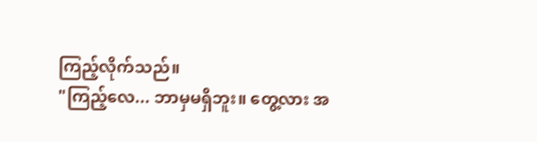ကြည့်လိုက်သည်။
"ကြည့်လေ... ဘာမှမရှိဘူး။ တွေ့လား အ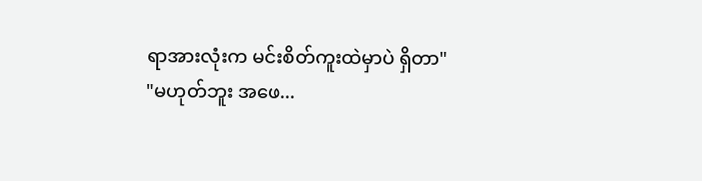ရာအားလုံးက မင်းစိတ်ကူးထဲမှာပဲ ရှိတာ"
"မဟုတ်ဘူး အဖေ...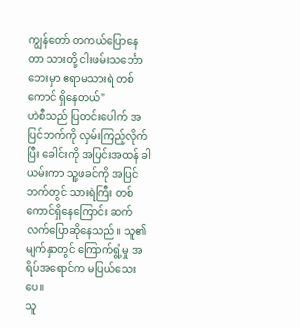ကျွန်တော် တကယ်ပြောနေတာ သားတို့ ငါးဖမ်းသင်္ဘောဘေးမှာ ဧရာမသားရဲ တစ်ကောင် ရှိနေတယ်"
ဟဲစီသည် ပြတင်းပေါက် အပြင်ဘက်ကို လှမ်းကြည့်လိုက်ပြီး ခေါင်းကို အပြင်းအထန် ခါယမ်းကာ သူ့ဖခင်ကို အပြင်ဘက်တွင် သားရဲကြီး တစ်ကောင်ရှိနေကြောင်း ဆက်လက်ပြောဆိုနေသည်။ သူ၏ မျက်နှာတွင် ကြောက်ရွံ့မှု အရိပ်အရောင်က မပြယ်သေးပေ။
သူ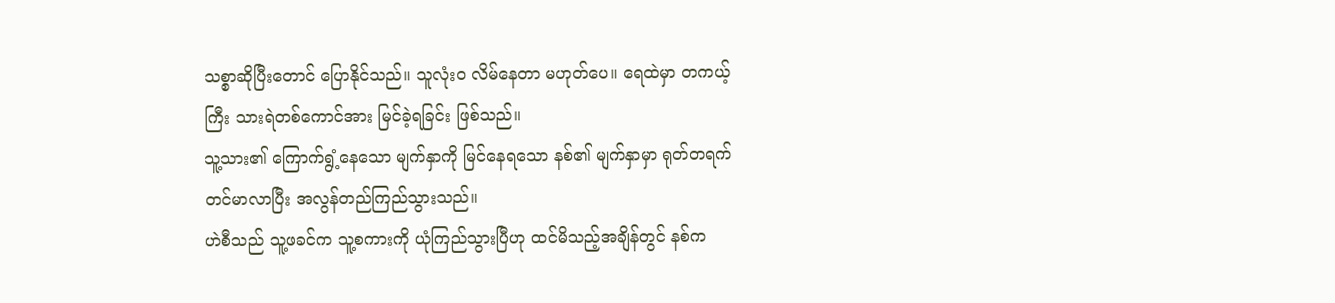သစ္စာဆိုပြီးတောင် ပြောနိုင်သည်။ သူလုံးဝ လိမ်နေတာ မဟုတ်ပေ။ ရေထဲမှာ တကယ့်ကြီး သားရဲတစ်ကောင်အား မြင်ခဲ့ရခြင်း ဖြစ်သည်။
သူ့သား၏ ကြောက်ရွံ့နေသော မျက်နှာကို မြင်နေရသော နစ်၏ မျက်နှာမှာ ရုတ်တရက် တင်မာလာပြီး အလွန်တည်ကြည်သွားသည်။
ဟဲစီသည် သူ့ဖခင်က သူ့စကားကို ယုံကြည်သွားပြီဟု ထင်မိသည့်အချိန်တွင် နစ်က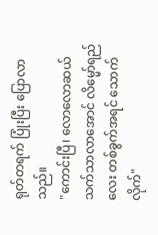ရုတ်တရက် ပြုံးပြီး ပြောလာသည်။
"ကောင်းပြီ၊ လောလောဆယ် သက်သာလာအောင် လိမ္မော်ရည်လေး တစ်ခွက်အရင် သောက်လိုက်"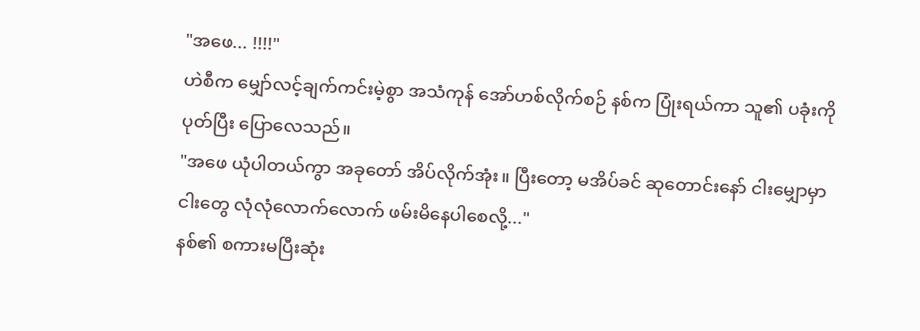"အဖေ... !!!!"
ဟဲစီက မျှော်လင့်ချက်ကင်းမဲ့စွာ အသံကုန် အော်ဟစ်လိုက်စဉ် နစ်က ပြုံးရယ်ကာ သူ၏ ပခုံးကို ပုတ်ပြီး ပြောလေသည်။
"အဖေ ယုံပါတယ်ကွာ အခုတော် အိပ်လိုက်အုံး။ ပြီးတော့ မအိပ်ခင် ဆုတောင်းနော် ငါးမျှောမှာ ငါးတွေ လုံလုံလောက်လောက် ဖမ်းမိနေပါစေလို့..."
နစ်၏ စကားမပြီးဆုံး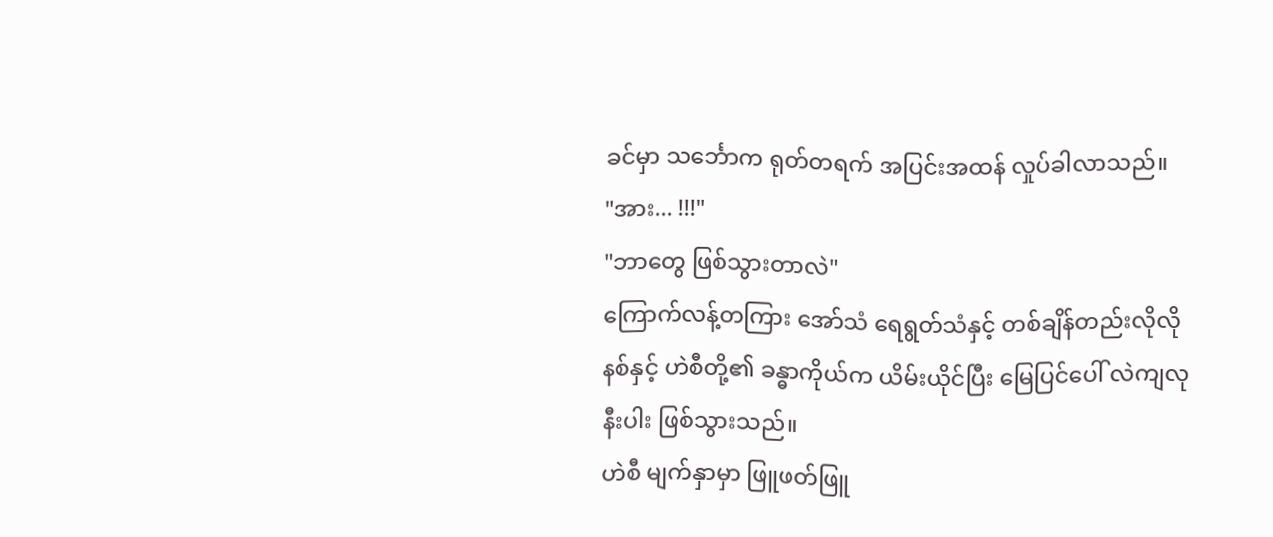ခင်မှာ သင်္ဘောက ရုတ်တရက် အပြင်းအထန် လှုပ်ခါလာသည်။
"အား... !!!"
"ဘာတွေ ဖြစ်သွားတာလဲ"
ကြောက်လန့်တကြား အော်သံ ရေရွတ်သံနှင့် တစ်ချိန်တည်းလိုလို နစ်နှင့် ဟဲစီတို့၏ ခန္ဓာကိုယ်က ယိမ်းယိုင်ပြီး မြေပြင်ပေါ် လဲကျလုနီးပါး ဖြစ်သွားသည်။
ဟဲစီ မျက်နှာမှာ ဖြူဖတ်ဖြူ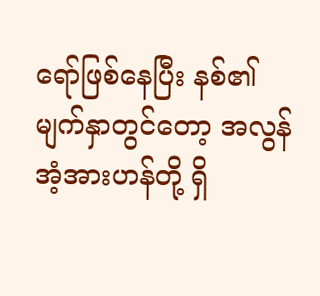ရော်ဖြစ်နေပြီး နစ်၏ မျက်နှာတွင်တော့ အလွန်အံ့အားဟန်တို့ ရှိ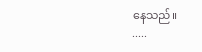နေသည်။
.....